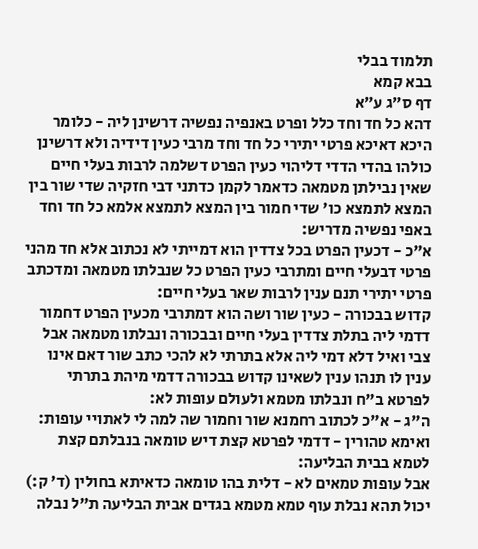תלמוד בבלי
בבא קמא
דף ס״ג ע״א
דהא כל חד וחד כלל ופרט באנפיה נפשיה דרשינן ליה - כלומר היכא דאיכא פרטי יתירי כל חד וחד מרבי כעין דידיה ולא דרשינן כולהו בהדי הדדי דליהוי כעין הפרט דשלמה לרבות בעלי חיים שאין נבילתן מטמאה כדאמר לקמן כדתני דבי חזקיה שדי שור בין המצא לתמצא כו' שדי חמור בין המצא לתמצא אלמא כל חד וחד באפי נפשיה מדריש:
א"כ - דכעין הפרט בכל צדדין הוא דמייתי לא נכתוב אלא חד מהני פרטי דבעלי חיים ומתרבי כעין הפרט כל שנבלתו מטמאה ומדכתב פרטי יתירי תנם ענין לרבות שאר בעלי חיים:
קדוש בבכורה - כעין שור ושה הוא דמתרבי מכעין הפרט דחמור דדמי ליה בתלת צדדין בעלי חיים ובבכורה ונבלתו מטמאה אבל צבי ואיל דלא דמי ליה אלא בתרתי לא להכי כתב שור דאם אינו ענין לו תנהו ענין לשאינו קדוש בבכורה דדמי מיהת בתרתי לפרטא ב"ח ונבלתו מטמא ולעולם עופות לא:
ה"ג - א"כ לכתוב רחמנא שור וחמור שה למה לי לאתויי עופות:
ואימא טהורין - דדמי לפרטא קצת דיש טומאה בנבלתם קצת לטמא בבית הבליעה:
אבל עופות טמאים לא - דלית בהו טומאה כדאיתא בחולין (ד' ק:) יכול תהא נבלת עוף טמא מטמא בגדים אבית הבליעה ת"ל נבלה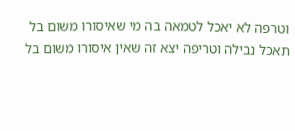וטרפה לא יאכל לטמאה בה מי שאיסורו משום בל תאכל נבילה וטריפה יצא זה שאין איסורו משום בל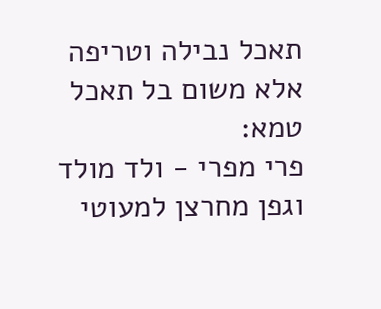תאכל נבילה וטריפה אלא משום בל תאכל טמא:
פרי מפרי - ולד מולד וגפן מחרצן למעוטי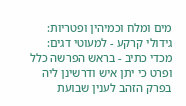מים ומלח וכמיהין ופטריות:
גידולי קרקע - למעוטי דגים:
מכדי כתיב - בראש הפרשה כלל ופרט כי יתן איש ודרשינן ליה בפרק הזהב לענין שבועת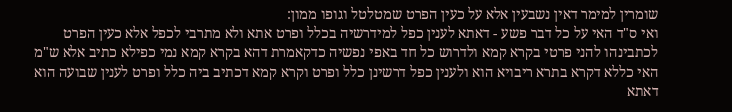שומרין למימר דאין נשבעין אלא על כעין הפרט שמטלטל וגופו ממון:
ואי ס"ד האי על כל דבר פשע - דאתא לענין כפל למידרשיה בכלל ופרט אתא ולא מתרבי לכפל אלא כעין הפרט לכתבינהו להני פרטי בקרא קמא ולדרוש כל חד באפי נפשיה כדקאמרת דהא בקרא קמא נמי כפילא כתיב אלא ש"מ האי כללא דקרא בתרא ריבויא הוא ולענין כפל דרשינן כלל ופרט וקרא קמא דכתיב ביה כלל ופרט לענין שבועה הוא דאתא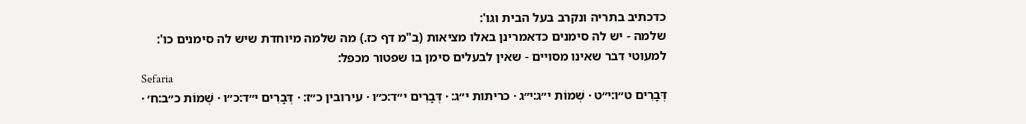כדכתיב בתריה ונקרב בעל הבית וגו':
שלמה - יש לה סימנים כדאמרינן באלו מציאות (ב"מ דף כז.) מה שלמה מיוחדת שיש לה סימנים כו':
למעוטי דבר שאינו מסויים - שאין לבעלים סימן בו שפטור מכפל:
Sefaria
דְּבָרִים ט״ו:י״ט · שְׁמוֹת י״ג:י״ג · כריתות י״ג: · דְּבָרִים י״ד:כ״ו · עירובין כ״ז: · דְּבָרִים י״ד:כ״ו · שְׁמוֹת כ״ב:ח׳ ·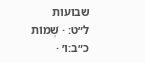שבועות ל״ט: · שְׁמוֹת כ״ב:ו׳ ·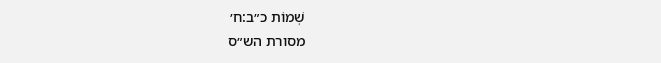שְׁמוֹת כ״ב:ח׳
מסורת הש״ס